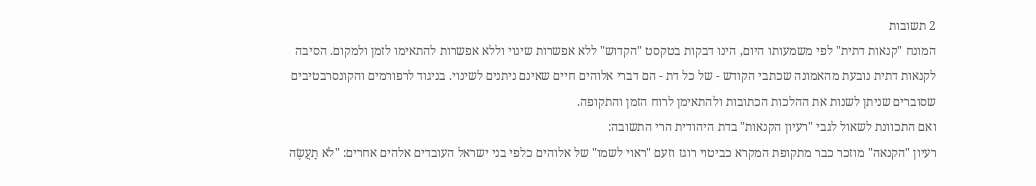2 תשובות
המונח "קנאות דתית" לפי משמעותו היום, הינו דבקות בטקסט "הקדוש" ללא אפשרות שינוי וללא אפשרות להתאימו לזמן ולמקום. הסיבה לקנאות דתית נובעת מהאמונה שכתבי הקודש - של כל דת - הם דברי אלוהים חיים שאינם ניתנים לשינוי. בניגוד לרפורמים והקונסרבטיבים שסוברים שניתן לשנות את ההלכות הכתובות ולהתאימן לרוח הזמן והתקופה.
ואם התכוונת לשאול לגבי "רעיון הקנאות" בדת היהודית הרי התשובה:
רעיון "הקנאה" מוזכר כבר מתקופת המקרא כביטוי רוגז וזעם "ראוי לשמו" של אלוהים כלפי בני ישראל העובדים אלהים אחרים: "לֹא תַעֲשֶׂה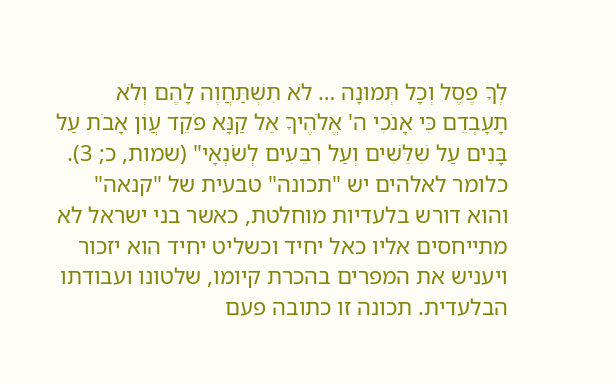לְךָ פֶסֶל וְכָל תְּמוּנָה … לֹא תִשְׁתַּחֲוֶה לָהֶם וְלֹא תָעָבְדֵם כִּי אָנֹכִי ה' אֱלֹהֶיךָ אֵל קַנָּא פֹּקֵד עֲוֹן אָבֹת עַל בָּנִים עַל שִׁלֵּשִׁים וְעַל רִבֵּעִים לְשֹׂנְאָי" (שמות, כ; 3). כלומר לאלהים יש "תכונה" טבעית של "קנאה" והוא דורש בלעדיות מוחלטת, כאשר בני ישראל לא מתייחסים אליו כאל יחיד וכשליט יחיד הוא יזכור ויעניש את המפרים בהכרת קיומו, שלטונו ועבודתו הבלעדית. תכונה זו כתובה פעם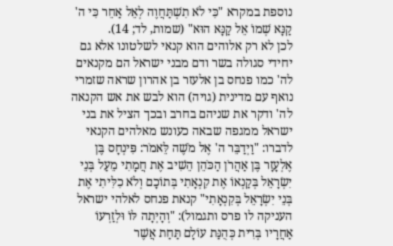נוספת במקרא "כִּי לֹא תִשְׁתַּחֲוֶה לְאֵל אַחֵר כִּי ה' קַנָּא שְׁמוֹ אֵל קַנָּא הוּא" (שמות, לד; 14).
לכן לא רק אלוהים הוא קנאי לשלטונו אלא גם יחידי סגולה בשר ודם מבני ישראל הם מקנאים לה' כמו פנחס בן אלעזר בן אהרון שראה שזמרי נואף עם מדינית (גויה) הוא לבש את אש הקנאה לה' ודקר את שניהם בחרב ובכך הציל את בני ישראל ממגפה שבאה כעונש מאלהים הקנאי לדברו: "וַיְדַבֵּר ה' אֶל מֹשֶׁה לֵּאמֹר: פִּינְחָס בֶּן אֶלְעָזָר בֶּן אַהֲרֹן הַכֹּהֵן הֵשִׁיב אֶת חֲמָתִי מֵעַל בְּנֵי יִשְׂרָאֵל בְּקַנְאוֹ אֶת קִנְאָתִי בְּתוֹכָם וְלֹא כִלִּיתִי אֶת בְּנֵי יִשְׂרָאֵל בְּקִנְאָתִי" קנאת פנחס לאלהי ישראל העניקה לו פרס ותגמול): "וְהָיְתָה לּוֹ וּלְזַרְעוֹ אַחֲרָיו בְּרִית כְּהֻנַּת עוֹלָם תַּחַת אֲשֶׁר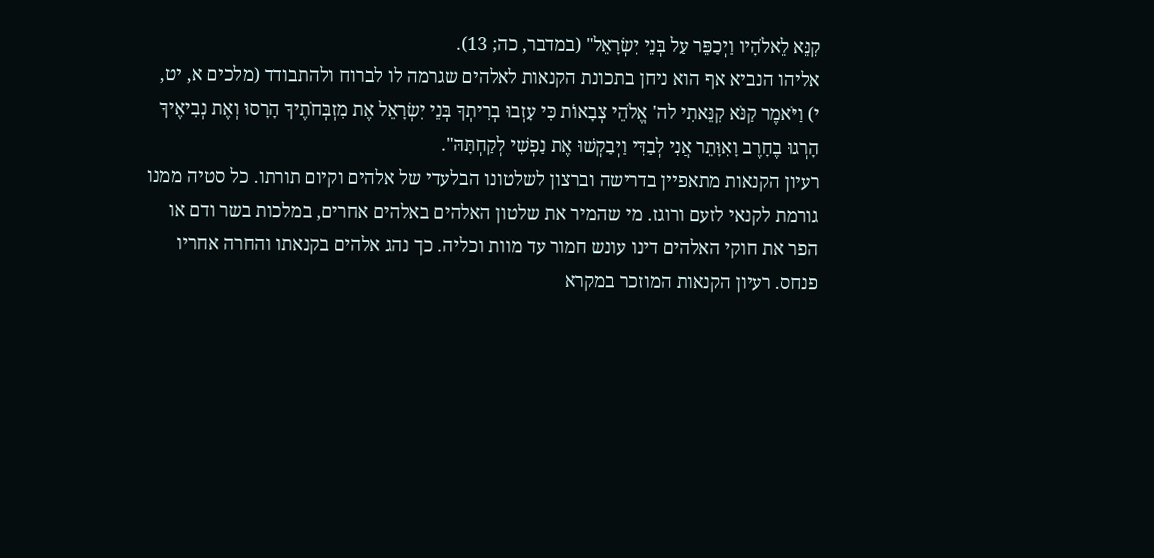קִנֵּא לֵאלֹהָיו וַיְכַפֵּר עַל בְּנֵי יִשְׂרָאֵל" (במדבר, כה; 13).
אליהו הנביא אף הוא ניחן בתכונת הקנאות לאלהים שגרמה לו לברוח ולהתבודד (מלכים א, יט, י) וַיֹּאמֶר קַנֹּא קִנֵּאתִי לה' אֱלֹהֵי צְבָאוֹת כִּי עָזְבוּ בְרִיתְךָ בְּנֵי יִשְׂרָאֵל אֶת מִזְבְּחֹתֶיךָ הָרָסוּ וְאֶת נְבִיאֶיךָ הָרְגוּ בֶחָרֶב וָאִוָּתֵר אֲנִי לְבַדִּי וַיְבַקְשׁוּ אֶת נַפְשִׁי לְקַחְתָּהּ".
רעיון הקנאות מתאפיין בדרישה וברצון לשלטונו הבלעדי של אלהים וקיום תורתו. כל סטיה ממנו גורמת לקנאי לזעם ורוגז. מי שהמיר את שלטון האלהים באלהים אחרים, במלכות בשר ודם או הפר את חוקי האלהים דינו עונש חמור עד מוות וכליה. כך נהג אלהים בקנאתו והחרה אחריו פנחס. רעיון הקנאות המוזכר במקרא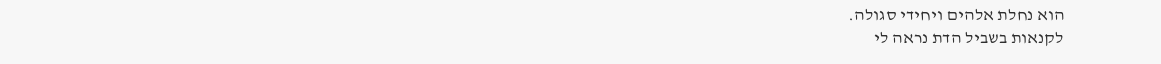הוא נחלת אלהים ויחידי סגולה.
לקנאות בשביל הדת נראה לי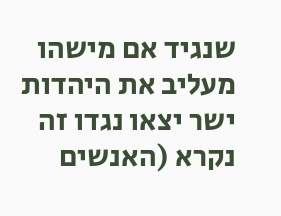שנגיד אם מישהו מעליב את היהדות ישר יצאו נגדו זה נקרא (האנשים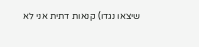שיצאו נגדו) קנאות דתית אני לא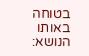בטוחה
באותו הנושא: